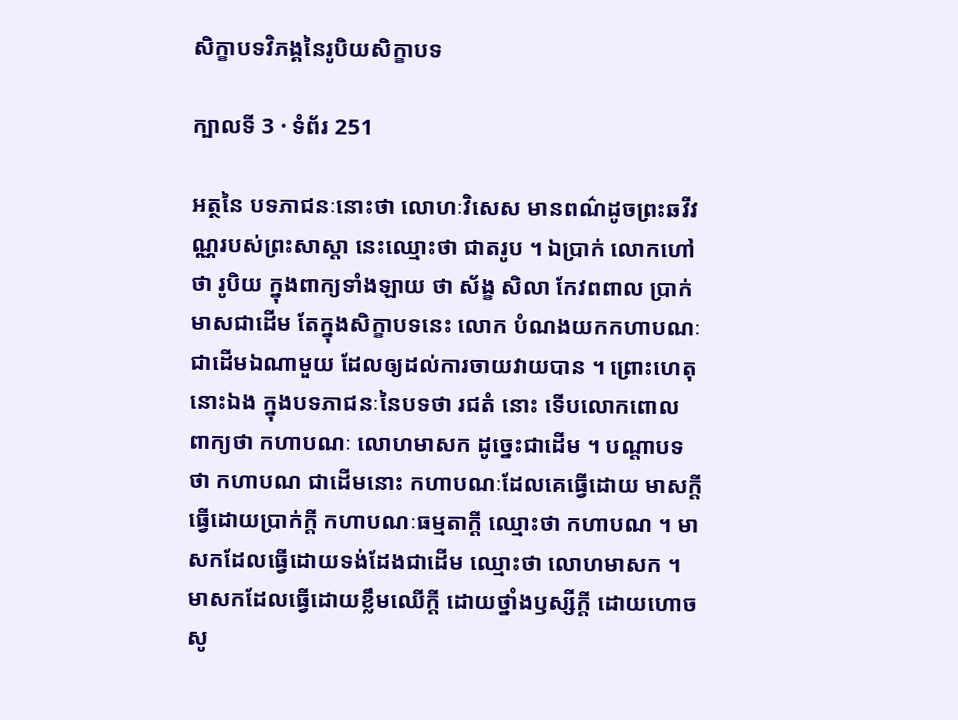សិក្ខាបទវិភង្គនៃរូបិយសិក្ខាបទ

ក្បាលទី 3 · ទំព័រ 251

អត្ថនៃ បទភាជនៈនោះថា លោហៈវិសេស មានពណ៌ដូចព្រះឆវីវណ្ណរបស់ព្រះសាស្តា នេះឈ្មោះថា ជាតរូប ។ ឯប្រាក់ លោកហៅថា រូបិយ ក្នុងពាក្យទាំងឡាយ ថា ស័ង្ខ សិលា កែវពពាល ប្រាក់ មាសជាដើម តែក្នុងសិក្ខាបទនេះ លោក បំណងយកកហាបណៈជាដើមឯណាមួយ ដែលឲ្យដល់ការចាយវាយបាន ។ ព្រោះហេតុនោះឯង ក្នុងបទភាជនៈនៃបទថា រជតំ នោះ ទើបលោកពោល ពាក្យថា កហាបណៈ លោហមាសក ដូច្នេះជាដើម ។ បណ្តាបទថា កហាបណ ជាដើមនោះ កហាបណៈដែលគេធ្វើដោយ មាសក្តី ធ្វើដោយប្រាក់ក្តី កហាបណៈធម្មតាក្តី ឈ្មោះថា កហាបណ ។ មាសកដែលធ្វើដោយទង់ដែងជាដើម ឈ្មោះថា លោហមាសក ។ មាសកដែលធ្វើដោយខ្លឹមឈើក្តី ដោយថ្នាំងឫស្សីក្តី ដោយហោចសូ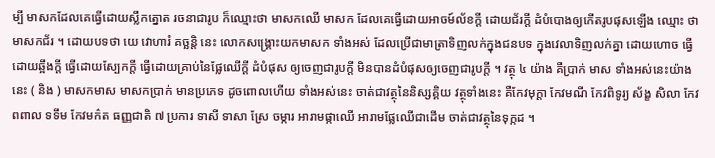ម្បី មាសកដែលគេធ្វើដោយស្លឹកត្នោត រចនាជារូប ក៏ឈ្មោះថា មាសកឈើ មាសក ដែលគេធ្វើដោយអាចម៍ល័ខក្តី ដោយជ័រក្តី ដំបំបោងឲ្យកើតរូបផុសឡើង ឈ្មោះ ថា មាសកជ័រ ។ ដោយបទថា យេ វោហារំ គច្ឆន្តិ នេះ លោកសង្គ្រោះយកមាសក ទាំងអស់ ដែលប្រើជាមាត្រាទិញលក់ក្នុងជនបទ ក្នុងវេលាទិញលក់គ្នា ដោយហោច ធ្វើដោយឆ្អឹងក្តី ធ្វើដោយស្បែកក្តី ធ្វើដោយគ្រាប់នៃផ្លែឈើក្តី ដំបំផុស ឲ្យចេញជារូបក្តី មិនបានដំបំផុសឲ្យចេញជារូបក្តី ។ វត្ថុ ៤ យ៉ាង គឺប្រាក់ មាស ទាំងអស់នេះយ៉ាងនេះ ( និង ) មាសកមាស មាសកប្រាក់ មានប្រភេទ ដូចពោលហើយ ទាំងអស់នេះ ចាត់ជាវត្ថុនៃនិស្សគ្គិយ វត្ថុទាំងនេះ គឺកែវមុក្តា កែវមណី កែវពិទូរ្យ ស័ង្ខ សិលា កែវពពាល ទទឹម កែវមក៌ត ធញ្ញជាតិ ៧ ប្រការ ទាសី ទាសា ស្រែ ចម្ការ អារាមផ្កាឈើ អារាមផ្លែឈើជាដើម ចាត់ជាវត្ថុនៃទុក្កដ ។